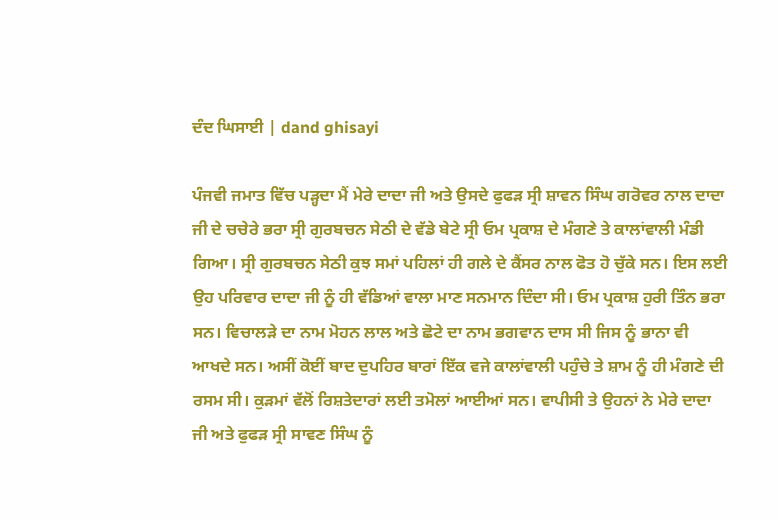ਦੰਦ ਘਿਸਾਈ | dand ghisayi

ਪੰਜਵੀ ਜਮਾਤ ਵਿੱਚ ਪੜ੍ਹਦਾ ਮੈਂ ਮੇਰੇ ਦਾਦਾ ਜੀ ਅਤੇ ਉਸਦੇ ਫੁਫੜ ਸ੍ਰੀ ਸ਼ਾਵਨ ਸਿੰਘ ਗਰੋਵਰ ਨਾਲ ਦਾਦਾ ਜੀ ਦੇ ਚਚੇਰੇ ਭਰਾ ਸ੍ਰੀ ਗੁਰਬਚਨ ਸੇਠੀ ਦੇ ਵੱਡੇ ਬੇਟੇ ਸ੍ਰੀ ਓਮ ਪ੍ਰਕਾਸ਼ ਦੇ ਮੰਗਣੇ ਤੇ ਕਾਲਾਂਵਾਲੀ ਮੰਡੀ ਗਿਆ। ਸ੍ਰੀ ਗੁਰਬਚਨ ਸੇਠੀ ਕੁਝ ਸਮਾਂ ਪਹਿਲਾਂ ਹੀ ਗਲੇ ਦੇ ਕੈਂਸਰ ਨਾਲ ਫੋਤ ਹੋ ਚੁੱਕੇ ਸਨ। ਇਸ ਲਈ ਉਹ ਪਰਿਵਾਰ ਦਾਦਾ ਜੀ ਨੂੰ ਹੀ ਵੱਡਿਆਂ ਵਾਲਾ ਮਾਣ ਸਨਮਾਨ ਦਿੰਦਾ ਸੀ। ਓਮ ਪ੍ਰਕਾਸ਼ ਹੁਰੀ ਤਿੰਨ ਭਰਾ ਸਨ। ਵਿਚਾਲੜੇ ਦਾ ਨਾਮ ਮੋਹਨ ਲਾਲ ਅਤੇ ਛੋਟੇ ਦਾ ਨਾਮ ਭਗਵਾਨ ਦਾਸ ਸੀ ਜਿਸ ਨੂੰ ਭਾਨਾ ਵੀ ਆਖਦੇ ਸਨ। ਅਸੀਂ ਕੋਈਂ ਬਾਦ ਦੁਪਹਿਰ ਬਾਰਾਂ ਇੱਕ ਵਜੇ ਕਾਲਾਂਵਾਲੀ ਪਹੁੰਚੇ ਤੇ ਸ਼ਾਮ ਨੂੰ ਹੀ ਮੰਗਣੇ ਦੀ ਰਸਮ ਸੀ। ਕੁੜਮਾਂ ਵੱਲੋਂ ਰਿਸ਼ਤੇਦਾਰਾਂ ਲਈ ਤਮੋਲਾਂ ਆਈਆਂ ਸਨ। ਵਾਪੀਸੀ ਤੇ ਉਹਨਾਂ ਨੇ ਮੇਰੇ ਦਾਦਾ ਜੀ ਅਤੇ ਫੁਫੜ ਸ੍ਰੀ ਸਾਵਣ ਸਿੰਘ ਨੂੰ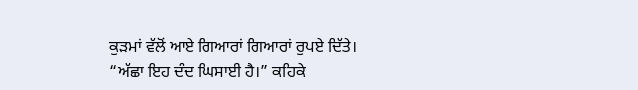ਕੁੜਮਾਂ ਵੱਲੋਂ ਆਏ ਗਿਆਰਾਂ ਗਿਆਰਾਂ ਰੁਪਏ ਦਿੱਤੇ।
“ਅੱਛਾ ਇਹ ਦੰਦ ਘਿਸਾਈ ਹੈ।” ਕਹਿਕੇ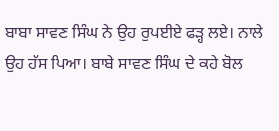ਬਾਬਾ ਸਾਵਣ ਸਿੰਘ ਨੇ ਉਹ ਰੁਪਈਏ ਫੜ੍ਹ ਲਏ। ਨਾਲੇ ਉਹ ਹੱਸ ਪਿਆ। ਬਾਬੇ ਸਾਵਣ ਸਿੰਘ ਦੇ ਕਹੇ ਬੋਲ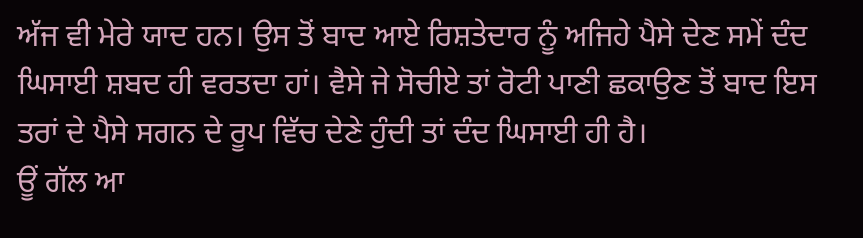ਅੱਜ ਵੀ ਮੇਰੇ ਯਾਦ ਹਨ। ਉਸ ਤੋਂ ਬਾਦ ਆਏ ਰਿਸ਼ਤੇਦਾਰ ਨੂੰ ਅਜਿਹੇ ਪੈਸੇ ਦੇਣ ਸਮੇਂ ਦੰਦ ਘਿਸਾਈ ਸ਼ਬਦ ਹੀ ਵਰਤਦਾ ਹਾਂ। ਵੈਸੇ ਜੇ ਸੋਚੀਏ ਤਾਂ ਰੋਟੀ ਪਾਣੀ ਛਕਾਉਣ ਤੋਂ ਬਾਦ ਇਸ ਤਰਾਂ ਦੇ ਪੈਸੇ ਸਗਨ ਦੇ ਰੂਪ ਵਿੱਚ ਦੇਣੇ ਹੁੰਦੀ ਤਾਂ ਦੰਦ ਘਿਸਾਈ ਹੀ ਹੈ।
ਊਂ ਗੱਲ ਆ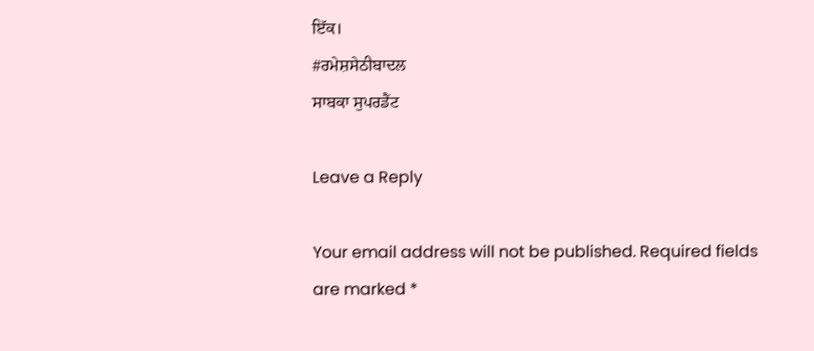ਇੱਕ।
#ਰਮੇਸ਼ਸੇਠੀਬਾਦਲ
ਸਾਬਕਾ ਸੁਪਰਡੈਂਟ

Leave a Reply

Your email address will not be published. Required fields are marked *